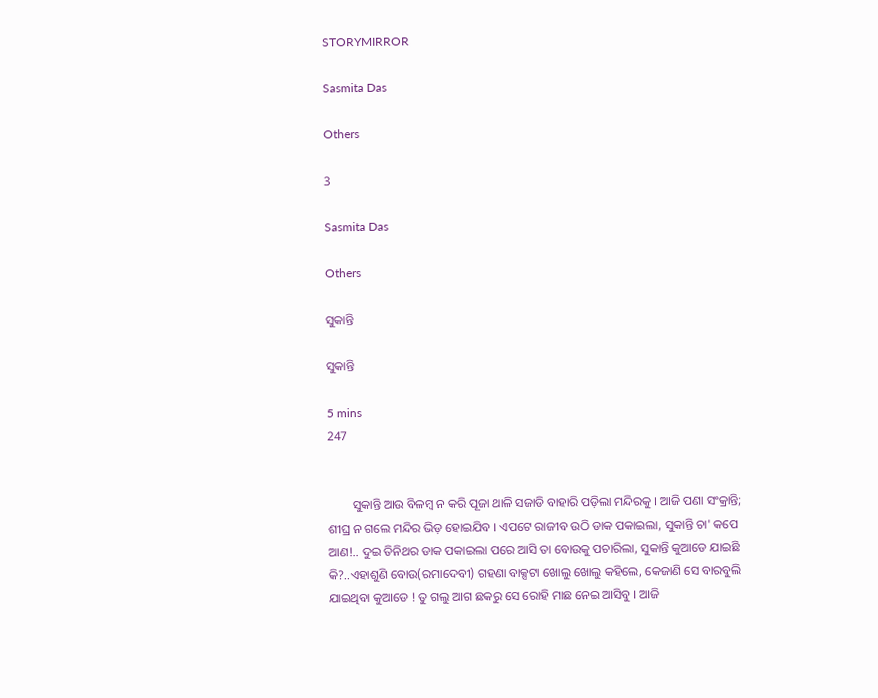STORYMIRROR

Sasmita Das

Others

3

Sasmita Das

Others

ସୁକାନ୍ତି

ସୁକାନ୍ତି

5 mins
247


        ସୁକାନ୍ତି ଆଉ ବିଳମ୍ବ ନ କରି ପୂଜା ଥାଳି ସଜାଡି ବାହାରି ପଡ଼ିଲା ମନ୍ଦିରକୁ । ଆଜି ପଣା ସଂକ୍ରାନ୍ତି; ଶୀଘ୍ର ନ ଗଲେ ମନ୍ଦିର ଭିଡ଼ ହୋଇଯିବ । ଏପଟେ ରାଜୀବ ଉଠି ଡାକ ପକାଇଲା, ସୁକାନ୍ତି ଚା' କପେ ଆଣ!.. ଦୁଇ ତିନିଥର ଡାକ ପକାଇଲା ପରେ ଆସି ତା ବୋଉକୁ ପଚାରିଲା, ସୁକାନ୍ତି କୁଆଡେ ଯାଇଛି କି?..ଏହାଶୁଣି ବୋଉ(ରମାଦେବୀ) ଗହଣା ବାକ୍ସଟା ଖୋଲୁ ଖୋଲୁ କହିଲେ, କେଜାଣି ସେ ବାରବୁଲି ଯାଇଥିବା କୁଆଡେ ! ତୁ ଗଲୁ ଆଗ ଛକରୁ ସେ ରୋହି ମାଛ ନେଇ ଆସିବୁ । ଆଜି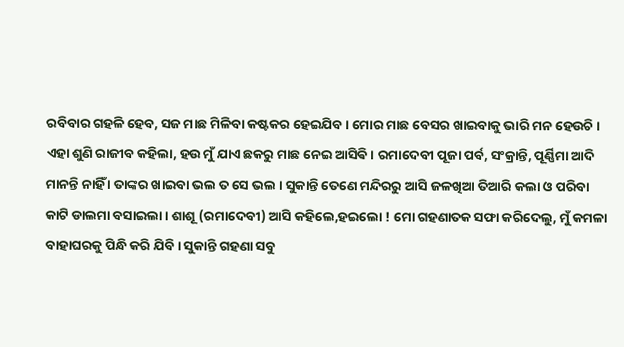ରବିବାର ଗହଳି ହେବ, ସଜ ମାଛ ମିଳିବା କଷ୍ଟକର ହେଇଯିବ । ମୋର ମାଛ ବେସର ଖାଇବାକୁ ଭାରି ମନ ହେଉଚି । ଏହା ଶୁଣି ରାଜୀବ କହିଲା, ହଉ ମୁଁ ଯାଏ ଛକରୁ ମାଛ ନେଇ ଆସିଵି । ରମାଦେବୀ ପୂଜା ପର୍ବ, ସଂକ୍ରାନ୍ତି, ପୂର୍ଣ୍ଣିମା ଆଦି ମାନନ୍ତି ନାହିଁ । ତାଙ୍କର ଖାଇବା ଭଲ ତ ସେ ଭଲ । ସୁକାନ୍ତି ‌ତେଣେ ମନ୍ଦିରରୁ ଆସି ଜଳଖିଆ ତିଆରି କଲା ଓ ପରିବା କାଟି ଡାଲମା ବସାଇଲା । ଶାଶୂ (ରମାଦେବୀ) ଆସି କହିଲେ,ହଇଲୋ ! ମୋ ଗହଣାତକ ସଫା କରିଦେଲୁ, ମୁଁ କମଳା ବାହାଘରକୁ ପିନ୍ଧି କରି ଯିବି । ସୁକାନ୍ତି ‌ଗହଣା ସବୁ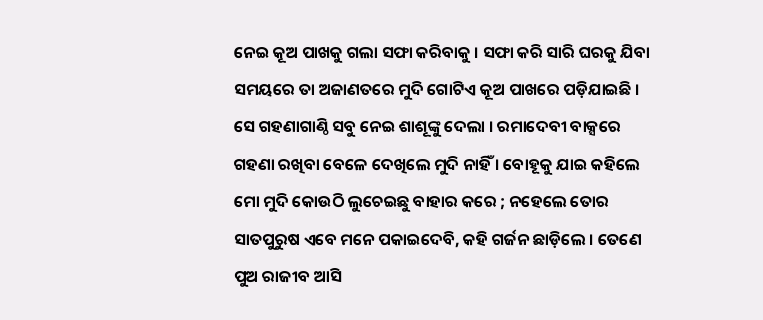ନେଇ ‌କୂଅ ପାଖକୁ ଗଲା ସଫା କରିବାକୁ । ସଫା କରି ସାରି ଘରକୁ ଯିବା ସମୟରେ ତା ଅଜାଣତରେ ମୁଦି ଗୋଟିଏ ‌କୂଅ ପାଖରେ ପଡ଼ିଯାଇଛି । ସେ ଗହଣାଗାଣ୍ଠି ସବୁ ‌ନେଇ ଶାଶୂଙ୍କୁ ଦେଲା । ରମାଦେବୀ ବାକ୍ସରେ ଗହଣା ରଖିବା ବେଳେ ଦେଖିଲେ ମୁଦି ନାହିଁ । ବୋହୂକୁ ଯାଇ‌ କହିଲେ ମୋ ମୁଦି କୋଉଠି ଲୁଚେଇଛୁ ବାହାର କରେ ; ନହେଲେ ତୋର ସାତପୁରୁଷ ଏବେ ମନେ ପକାଇଦେବି, କହି ଗର୍ଜନ ଛାଡ଼ିଲେ । ତେଣେ ପୁଅ ରାଜୀବ ଆସି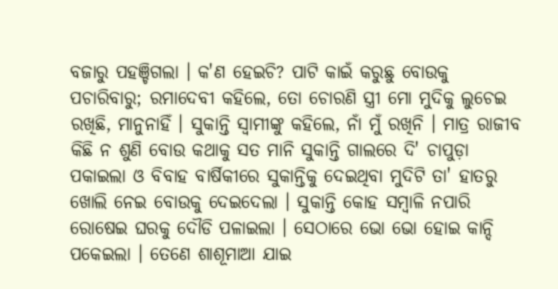ବଜାରୁ ପହଞ୍ଚିଗଲା । କ'ଣ ହେଇଚି? ପାଟି କାଇଁ କରୁଛୁ ବୋଉକୁ ପଚାରିବାରୁ; ରମାଦେବୀ କହିଲେ, ତୋ ଚୋରଣି ସ୍ତ୍ରୀ ମୋ ମୁଦିକୁ ଲୁଚେଇ ରଖିଛି, ମାନୁନାହିଁ । ସୁକାନ୍ତି ସ୍ୱାମୀଙ୍କୁ କହିଲେ, ନାଁ ମୁଁ ରଖିନି । ମାତ୍ର ରାଜୀବ କିଛି ନ ଶୁଣି ବୋଉ କଥାକୁ ସତ ମାନି ସୁକାନ୍ତି ଗାଲରେ ଦି' ଚାପୁଡ଼ା ପକାଇଲା ଓ ବିବାହ ବାର୍ଷିକୀରେ ସୁକାନ୍ତିକୁ ଦେଇଥିବା ମୁଦିଟି ତା' ହାତରୁ ଖୋଲି ନେଇ‌ ବୋଉକୁ ଦେଇଦେଲା । ସୁକାନ୍ତି କୋହ ସମ୍ବାଳି ନପାରି ରୋଷେଇ ଘରକୁ ଦୌଡି ପଳାଇଲା । ସେଠାରେ ଭୋ ଭୋ ହୋଇ କାନ୍ଦି ପକେଇଲା । ତେଣେ ଶାଶୂମାଆ ଯାଇ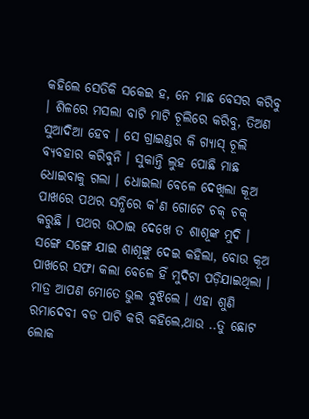କହିଲେ ସେତିକି ସକେଇ ହ, ନେ ମାଛ ବେସର କରିବୁ । ଶିଳରେ ମସଲା ବାଟି ମାଟି ଚୂଲିରେ କରିବୁ, ତିଅଣ ସୁଆଦିଆ ହେବ । ସେ ଗ୍ରାଇଣ୍ଡର କି ଗ୍ୟାସ୍ ଚୂଲି ବ୍ୟବହାର କରିବୁନି । ସୁକାନ୍ତି ଲୁହ ପୋଛି ମାଛ ଧୋଇବାକୁ ଗଲା । ଧୋଇଲା ବେଳେ ଦେଖିଲା କୂଅ ପାଖରେ ପଥର ସନ୍ଧିରେ କ'ଣ ଗୋଟେ ଚକ୍ ଚକ୍ କରୁଛି । ପଥର ଉଠାଇ ଦେଖେ ତ ଶାଶୂଙ୍କ ମୁଦି । ସଙ୍ଗେ ସଙ୍ଗେ ଯାଇ ଶାଶୂଙ୍କୁ ଦେଇ କହିଲା, ବୋଉ ‌କୂଅ ପାଖରେ ସଫା କଲା ବେଳେ ହିଁ ମୁଦିଟା ପଡ଼ିଯାଇଥିଲା । ମାତ୍ର ଆପଣ ମୋତେ ଭୁଲ ବୁଝିଲେ । ଏହା ଶୁଣି ରମାଦେବୀ ବଡ ପାଟି କରି କହିଲେ,ଥାଉ ..ତୁ‌ ଛୋଟ ଲୋକ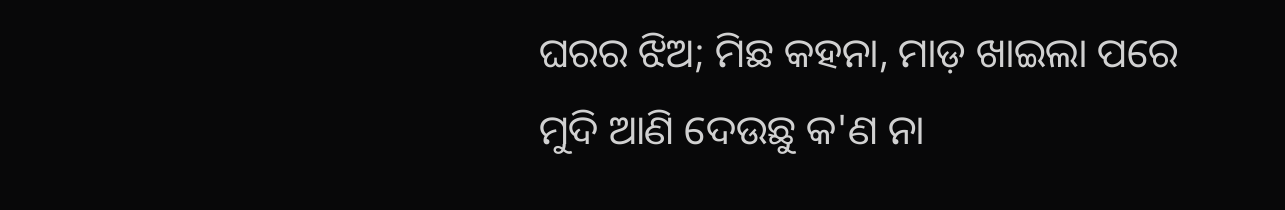ଘରର ଝିଅ; ମିଛ କହନା, ମାଡ଼ ଖାଇଲା ପରେ ମୁଦି ଆଣି ଦେଉଛୁ କ'ଣ ନା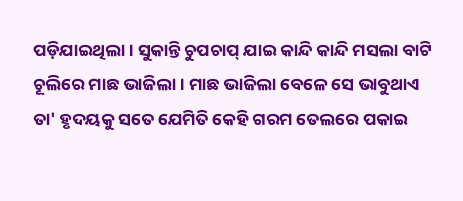ପଡ଼ିଯାଇଥିଲା । ସୁକାନ୍ତି ଚୁପଚାପ୍ ଯାଇ କାନ୍ଦି କାନ୍ଦି ମସଲା ବାଟି ଚୂଲିରେ ମାଛ ଭାଜିଲା । ମାଛ ଭାଜିଲା ବେଳେ ସେ ଭାବୁଥାଏ ତା' ହୃଦୟକୁ ସତେ ଯେମିତି କେହି ଗରମ ତେଲରେ ପକାଇ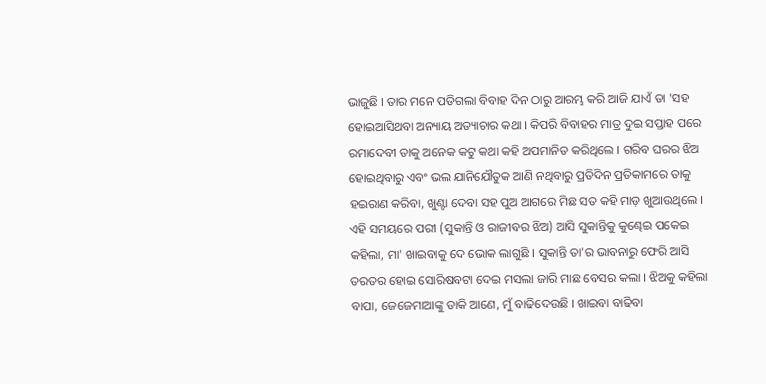ଭାଜୁଛି । ତାର ମନେ ପଡିଗଲା ବିବାହ ଦିନ ଠାରୁ ‌ଆରମ୍ଭ କରି ଆଜି ଯାଏଁ ତା 'ସହ ହୋଇଆସିଥବା ଅନ୍ୟାୟ ଅତ୍ୟାଚାର କଥା । କିପରି ବିବାହର ମାତ୍ର ଦୁଇ ସପ୍ତାହ ପରେ ରମାଦେବୀ ତାକୁ ଅନେକ କଟୁ କଥା କହି‌ ଅପମାନିତ କରିଥିଲେ । ଗରିବ ଘରର ଝିଅ ହୋଇଥିବାରୁ ଏବଂ ଭଲ ଯାନିଯୌତୁକ ଆଣି ନଥିବାରୁ ପ୍ରତିଦିନ ପ୍ରତିକାମରେ ତାକୁ ହଇରାଣ କରିବା, ଖୁଣ୍ଟା ଦେବା ସହ ପୁଅ ଆଗରେ ମିଛ ସତ କହି ମାଡ଼ ଖୁଆଉଥିଲେ । ଏହି ସମୟରେ ପରୀ (ସୁକାନ୍ତି ଓ ରାଜୀବର ଝିଅ) ଆସି ସୁକାନ୍ତିକୁ କୁଣ୍ଢେଇ ପକେଇ କହିଲା, ମା' ଖାଇବାକୁ ଦେ ଭୋକ ଲାଗୁଛି । ସୁକାନ୍ତି ତା'ର ଭାବନାରୁ ଫେରି ଆସି ତରତର ହୋଇ ସୋରିଷବଟା ଦେଇ‌ ମସଲା ଜାରି ମାଛ ବେସର କଲା । ଝିଅକୁ କହିଲା ବାପା, ଜେଜେମାଆଙ୍କୁ ଡାକି ଆଣେ, ମୁଁ ବାଢିଦେଉଛି । ଖାଇବା ‌ବାଢିବା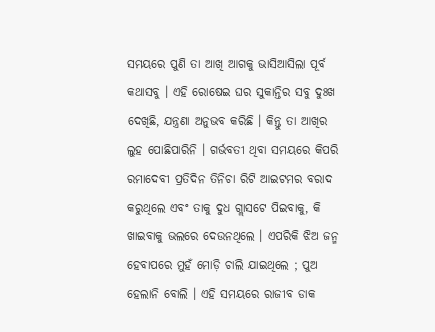ସମୟରେ ‌ପୁଣି ତା ଆଖି ଆଗକୁ ‌ଭାସିଆସିଲା ପୂର୍ବ କଥାସବୁ । ଏହି ରୋଷେଇ ଘର ସୁକାନ୍ତିର ସବୁ ଦୁଃଖ ଦେଖିଛି, ଯନ୍ତ୍ରଣା ଅନୁଭବ କରିଛି । କିନ୍ତୁ ତା ଆଖିର ଲୁହ ‌ପୋଛିପାରିନି । ଗର୍ଭବତୀ ଥିବା ସମୟରେ କିପରି ରମାଦେବୀ ପ୍ରତିଦିନ ତିନିଚା ରିଟି ଆଇଟମର ବରାଦ କରୁଥିଲେ ଏବଂ ତାକୁ ଦୁଧ ଗ୍ଲାସଟେ ପିଇବାକୁ, କି ଖାଇବାକୁ ଭଲରେ ଦେଉନଥିଲେ । ଏପରିକି ଝିଅ ଜନ୍ମ ହେବାପରେ ମୁହଁ ମୋଡ଼ି ଚାଲି ଯାଇଥିଲେ ; ପୁଅ ହେଲାନି ବୋଲି । ଏହି ସମୟରେ ରାଜୀବ ଡାକ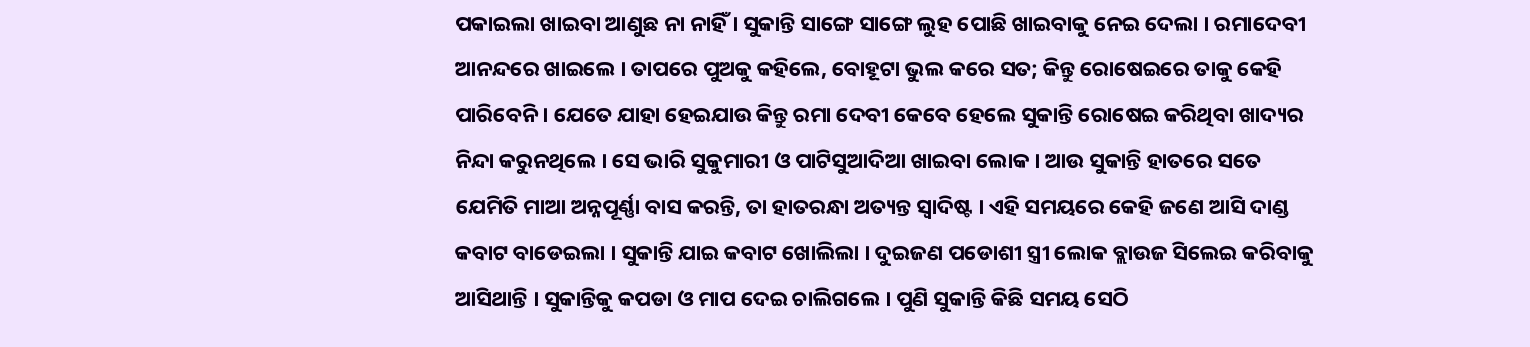ପକାଇଲା ଖାଇବା ଆଣୁଛ ନା ନାହିଁ । ସୁକାନ୍ତି ସାଙ୍ଗେ ସାଙ୍ଗେ ଲୁହ ପୋଛି ଖାଇବାକୁ ନେଇ ଦେଲା । ରମାଦେବୀ ଆନନ୍ଦରେ ଖାଇଲେ । ତାପରେ ପୁଅକୁ କହିଲେ, ବୋହୂଟା ଭୁଲ କରେ ସତ; କିନ୍ତୁ ରୋଷେଇରେ ତାକୁ କେହି ପାରିବେନି । ଯେତେ ଯାହା ହେଇଯାଉ କିନ୍ତୁ ରମା ଦେବୀ କେବେ ହେଲେ ସୁକାନ୍ତି ରୋଷେଇ ‌କରିଥିବା ଖାଦ୍ୟର ନିନ୍ଦା କରୁନଥିଲେ । ସେ ଭାରି ସୁକୁମାରୀ ଓ ପାଟିସୁଆଦିଆ ଖାଇବା ଲୋକ । ଆଉ ସୁକାନ୍ତି ହାତରେ ‌ସତେ ଯେମିତି ମାଆ ଅନ୍ନପୂର୍ଣ୍ଣା ବାସ କରନ୍ତି, ତା ହାତରନ୍ଧା ଅତ୍ୟନ୍ତ ‌ସ୍ଵାଦିଷ୍ଟ । ଏହି ସମୟରେ କେହି ଜଣେ ଆସି ଦାଣ୍ଡ କବାଟ ବାଡେଇଲା । ସୁକାନ୍ତି ଯାଇ କବାଟ ଖୋଲିଲା । ଦୁଇଜଣ ପଡୋଶୀ ସ୍ତ୍ରୀ ଲୋକ ବ୍ଲାଉଜ ସିଲେଇ କରିବାକୁ ଆସିଥାନ୍ତି । ସୁକାନ୍ତିକୁ କପଡା ଓ ମାପ ଦେଇ ଚାଲିଗଲେ । ପୁଣି ସୁକାନ୍ତି କିଛି ସମୟ ସେଠି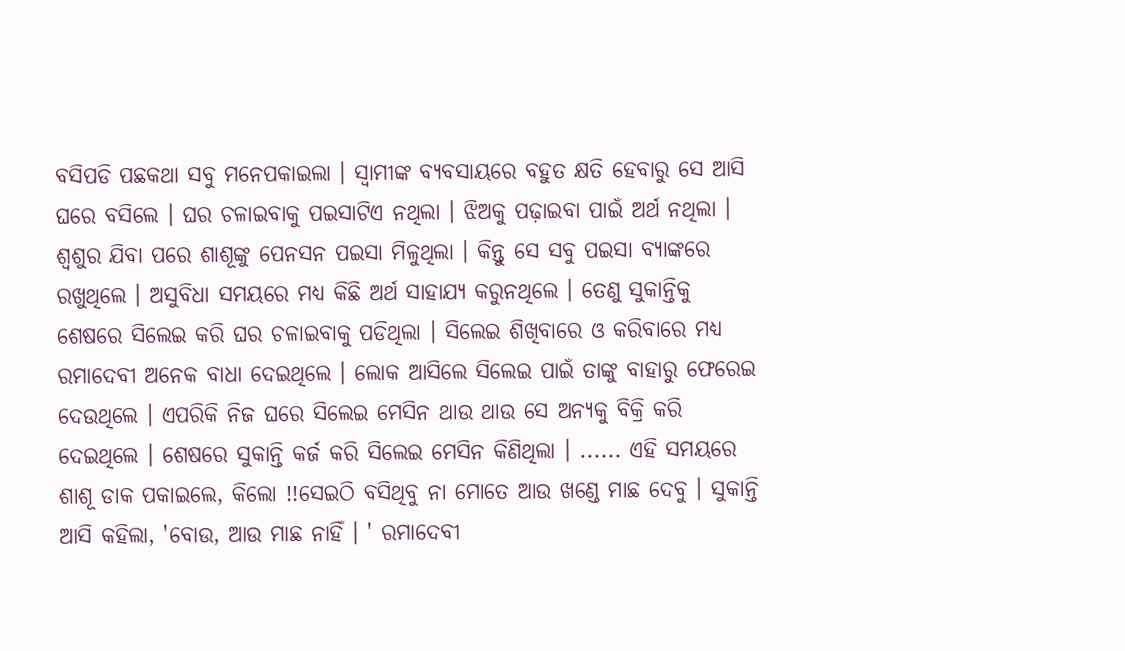ବସିପଡି ପଛକଥା ସବୁ ମନେପକାଇଲା । ସ୍ୱାମୀଙ୍କ ବ୍ୟବସାୟରେ ବହୁତ କ୍ଷତି ହେବାରୁ ସେ ଆସି ଘରେ ବସିଲେ । ଘର ଚଳାଇବାକୁ ପଇସାଟିଏ ନଥିଲା । ଝିଅକୁ ପଢ଼ାଇବା ପାଇଁ ଅର୍ଥ ନଥିଲା । ଶ୍ଵଶୁର ଯିବା ପରେ ଶାଶୂଙ୍କୁ ପେନସନ ପଇସା ମିଳୁଥିଲା । କିନ୍ତୁ ସେ ସବୁ ପଇସା ବ୍ୟାଙ୍କରେ ରଖୁଥିଲେ । ଅସୁବିଧା ସମୟରେ ମଧ୍ୟ କିଛି ଅର୍ଥ ସାହାଯ୍ୟ କରୁନଥିଲେ । ତେଣୁ ସୁକାନ୍ତିକୁ ଶେଷରେ ସିଲେଇ କରି ଘର ଚଳାଇବାକୁ ପଡିଥିଲା । ସିଲେଇ ଶିଖିବାରେ ଓ କରିବାରେ ମଧ୍ୟ ରମାଦେବୀ ଅନେକ ବାଧା ଦେଇଥିଲେ । ଲୋକ ଆସିଲେ ସିଲେଇ ପାଇଁ ତାଙ୍କୁ ବାହାରୁ ଫେରେଇ ଦେଉଥିଲେ । ଏପରିକି ନିଜ ଘରେ ସିଲେଇ ମେସିନ ଥାଉ ଥାଉ ସେ ଅନ୍ୟକୁ ବିକ୍ରି କରି ଦେଇଥିଲେ । ଶେଷରେ ସୁକାନ୍ତି କର୍ଜ କରି ସିଲେଇ ମେସିନ କିଣିଥିଲା । ...... ଏହି ସମୟରେ ଶାଶୂ ଡାକ ପକାଇଲେ, କିଲୋ !!ସେଇଠି ବସିଥିବୁ ନା ମୋତେ ଆଉ ଖଣ୍ଡେ ମାଛ ଦେବୁ । ସୁକାନ୍ତି ଆସି କହିଲା, 'ବୋଉ, ଆଉ ମାଛ ନାହିଁ । ' ରମାଦେବୀ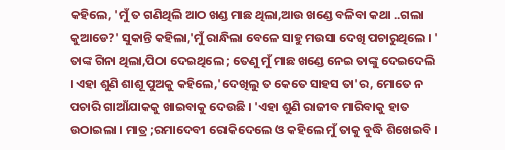କହିଲେ, 'ମୁଁ ତ ଗଣିଥିଲି ଆଠ ଖଣ୍ଡ ମାଛ ଥିଲା,ଆଉ ଖଣ୍ଡେ ବଳିବା କଥା ..ଗଲା କୁଆଡେ?' ସୁକାନ୍ତି କହିଲା,'ମୁଁ ରାନ୍ଧିଲା ବେଳେ ସାହୁ ମଉସା ଦେଖି ପଚାରୁଥିଲେ । ' ତାଙ୍କ ଗିନା ଥିଲା,ପିଠା ଦେଇଥିଲେ ; ତେଣୁ ମୁଁ ମାଛ ଖଣ୍ଡେ ନେଇ ତାଙ୍କୁ ଦେଇଦେଲି । ଏହା ଶୁଣି ଶାଶୂ ପୁଅକୁ କହିଲେ,'ଦେଖିଲୁ ତ କେତେ ସାହସ ତା'ର, ମୋତେ ନ ପଚାରି ଗାଆଁଯାକକୁ ଖାଇବାକୁ ଦେଉଛି । 'ଏହା ଶୁଣି ରାଜୀବ ମାରିବାକୁ ହାତ ଉଠାଇଲା । ମାତ୍ର ;ରମାଦେବୀ ରୋକିଦେଲେ ଓ କହିଲେ ମୁଁ ତାକୁ ବୁଦ୍ଧି ଶିଖେଇବି ।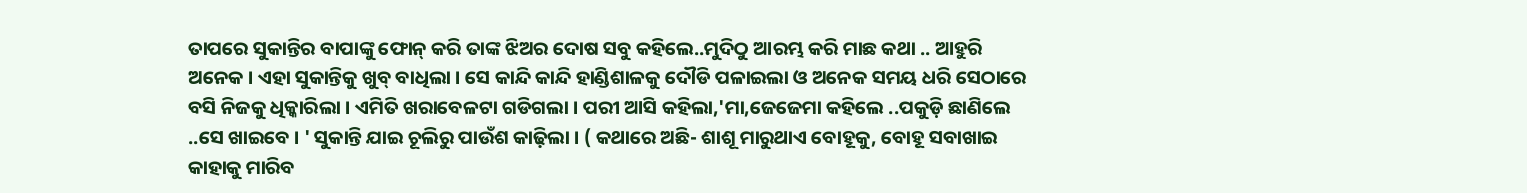ତାପରେ ସୁକାନ୍ତିର ବାପାଙ୍କୁ ଫୋନ୍ କରି ତାଙ୍କ ଝିଅର ଦୋଷ ସବୁ କହିଲେ..ମୁଦିଠୁ ଆରମ୍ଭ କରି ମାଛ କଥା .. ଆହୁରି ଅନେକ । ଏହା ସୁକାନ୍ତିକୁ ଖୁବ୍ ବାଧିଲା । ସେ କାନ୍ଦି କାନ୍ଦି ହାଣ୍ଡିଶାଳକୁ ଦୌଡି ପଳାଇଲା ଓ ଅନେକ ସମୟ ଧରି ସେଠାରେ ବସି ନିଜକୁ ଧିକ୍କାରିଲା । ଏମିତି ଖରାବେଳଟା ଗଡିଗଲା । ପରୀ ଆସି କହିଲା,'ମା,ଜେଜେମା କହିଲେ ..ପକୁଡ଼ି ଛାଣିଲେ ..ସେ ଖାଇବେ । ' ସୁକାନ୍ତି ଯାଇ ଚୂଲିରୁ ପାଉଁଶ କାଢ଼ିଲା । ( କଥାରେ ଅଛି- ଶାଶୂ ମାରୁଥାଏ ବୋହୂକୁ, ବୋହୂ ସବାଖାଇ କାହାକୁ ମାରିବ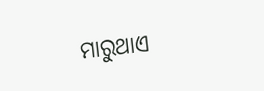ମାରୁଥାଏ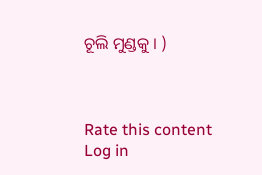ଚୂଲି ମୁଣ୍ଡକୁ । )



Rate this content
Log in